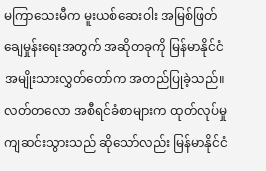မကြာသေးမီက မူးယစ်ဆေးဝါး အမြစ်ဖြတ်ချေမှုန်းရေးအတွက် အဆိုတခုကို မြန်မာနိုင်ငံ အမျိုးသားလွှတ်တော်က အတည်ပြုခဲ့သည်။
လတ်တလော အစီရင်ခံစာများက ထုတ်လုပ်မှုကျဆင်းသွားသည် ဆိုသော်လည်း မြန်မာနိုင်ငံ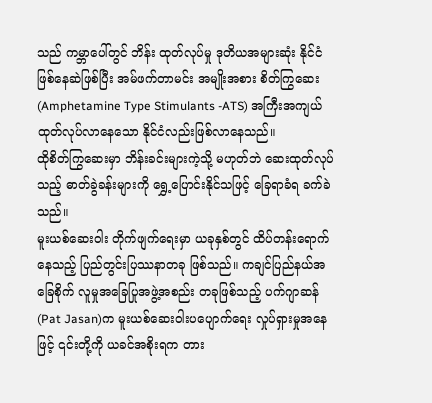သည် ကမ္ဘာပေါ်တွင် ဘိန်း ထုတ်လုပ်မှု ဒုတိယအများဆုံး နိုင်ငံဖြစ်နေဆဲဖြစ်ပြီး အမ်ဖက်တာမင်း အမျိုးအစား စိတ်ကြွဆေး (Amphetamine Type Stimulants -ATS) အကြီးအကျယ် ထုတ်လုပ်လာနေသော နိုင်ငံလည်းဖြစ်လာနေသည်။
ထိုစိတ်ကြွဆေးမှာ ဘိန်းခင်းများကဲ့သို့ မဟုတ်ဘဲ ဆေးထုတ်လုပ်သည့် ဓာတ်ခွဲခန်းများကို ရွှေ့ပြောင်းနိုင်သဖြင့် ခြေရာခံရ ခက်ခဲသည်။
မူးယစ်ဆေးဝါး တိုက်ဖျက်ရေးမှာ ယခုနှစ်တွင် ထိပ်တန်းရောက်နေသည့် ပြည်တွင်းပြဿနာတခု ဖြစ်သည်။ ကချင်ပြည်နယ်အခြေစိုက် လူမှုအခြေပြုအဖွဲ့အစည်း တခုဖြစ်သည့် ပက်ဂျာဆန် (Pat Jasan)က မူးယစ်ဆေးဝါးပပျောက်ရေး လှုပ်ရှားမှုအနေဖြင့် ၎င်းတို့ကို ယခင်အစိုးရက တား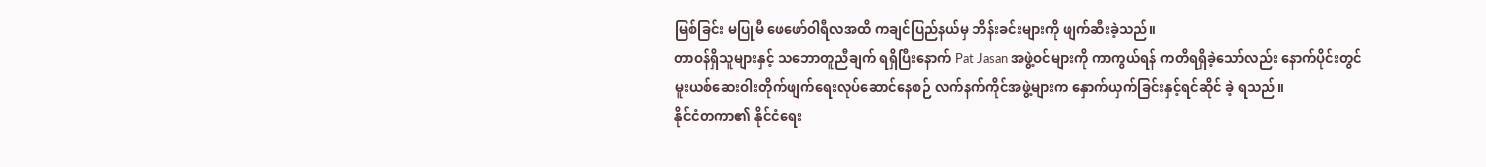မြစ်ခြင်း မပြုမီ ဖေဖော်ဝါရီလအထိ ကချင်ပြည်နယ်မှ ဘိန်းခင်းများကို ဖျက်ဆီးခဲ့သည်။
တာဝန်ရှိသူများနှင့် သဘောတူညီချက် ရရှိပြီးနောက် Pat Jasan အဖွဲ့ဝင်များကို ကာကွယ်ရန် ကတိရရှိခဲ့သော်လည်း နောက်ပိုင်းတွင် မူးယစ်ဆေးဝါးတိုက်ဖျက်ရေးလုပ်ဆောင်နေစဉ် လက်နက်ကိုင်အဖွဲ့များက နှောက်ယှက်ခြင်းနှင့်ရင်ဆိုင် ခဲ့ ရသည်။
နိုင်ငံတကာ၏ နိုင်ငံရေး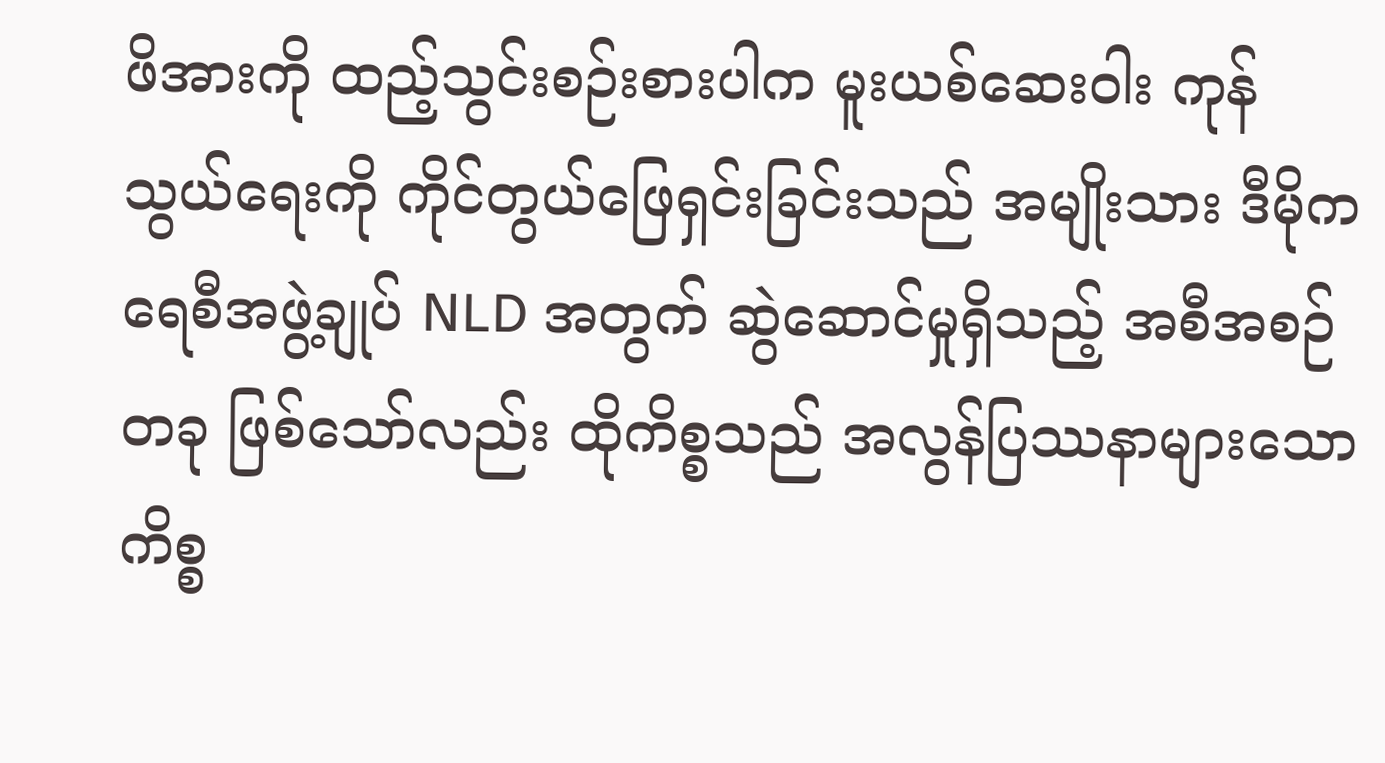ဖိအားကို ထည့်သွင်းစဉ်းစားပါက မူးယစ်ဆေးဝါး ကုန်သွယ်ရေးကို ကိုင်တွယ်ဖြေရှင်းခြင်းသည် အမျိုးသား ဒီမိုကရေစီအဖွဲ့ချုပ် NLD အတွက် ဆွဲဆောင်မှုရှိသည့် အစီအစဉ်တခု ဖြစ်သော်လည်း ထိုကိစ္စသည် အလွန်ပြဿနာများသော ကိစ္စ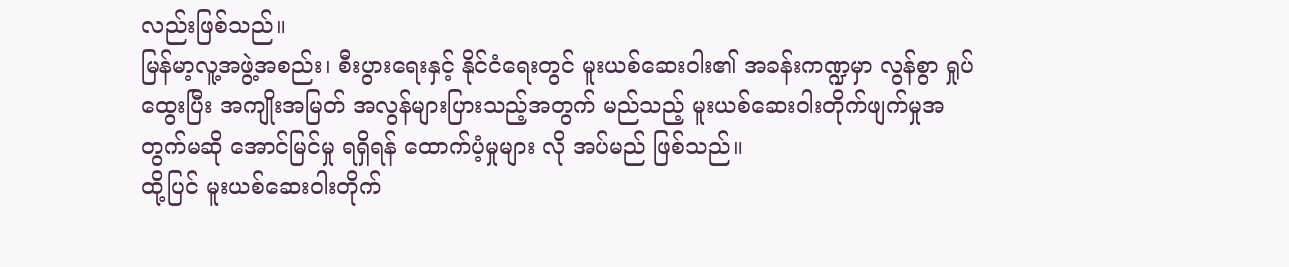လည်းဖြစ်သည်။
မြန်မာ့လူ့အဖွဲ့အစည်း၊ စီးပွားရေးနှင့် နိုင်ငံရေးတွင် မူးယစ်ဆေးဝါး၏ အခန်းကဏ္ဍမှာ လွန်စွာ ရှုပ်ထွေးပြီး အကျိုးအမြတ် အလွန်များပြားသည့်အတွက် မည်သည့် မူးယစ်ဆေးဝါးတိုက်ဖျက်မှုအတွက်မဆို အောင်မြင်မှု ရရှိရန် ထောက်ပံ့မှုများ လို အပ်မည် ဖြစ်သည်။
ထို့ပြင် မူးယစ်ဆေးဝါးတိုက်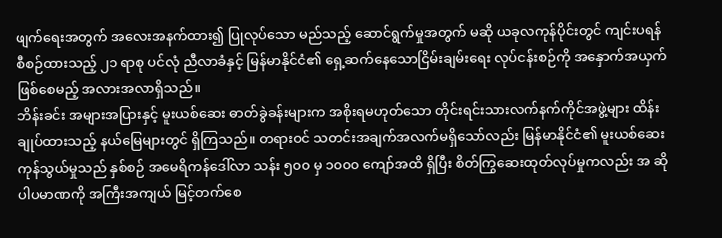ဖျက်ရေးအတွက် အလေးအနက်ထား၍ ပြုလုပ်သော မည်သည့် ဆောင်ရွက်မှုအတွက် မဆို ယခုလကုန်ပိုင်းတွင် ကျင်းပရန် စီစဉ်ထားသည့် ၂၁ ရာစု ပင်လုံ ညီလာခံနှင့် မြန်မာနိုင်ငံ၏ ရှေ့ဆက်နေသောငြိမ်းချမ်းရေး လုပ်ငန်းစဉ်ကို အနှောက်အယှက်ဖြစ်စေမည့် အလားအလာရှိသည်။
ဘိန်းခင်း အများအပြားနှင့် မူးယစ်ဆေး ဓာတ်ခွဲခန်းများက အစိုးရမဟုတ်သော တိုင်းရင်းသားလက်နက်ကိုင်အဖွဲ့များ ထိန်း ချုပ်ထားသည့် နယ်မြေများတွင် ရှိကြသည်။ တရားဝင် သတင်းအချက်အလက်မရှိသော်လည်း မြန်မာနိုင်ငံ၏ မူးယစ်ဆေးကုန်သွယ်မှုသည် နှစ်စဉ် အမေရိကန်ဒေါ်လာ သန်း ၅၀၀ မှ ၁၀၀၀ ကျော်အထိ ရှိပြီး စိတ်ကြွဆေးထုတ်လုပ်မှုကလည်း အ ဆိုပါပမာဏကို အကြီးအကျယ် မြင့်တက်စေ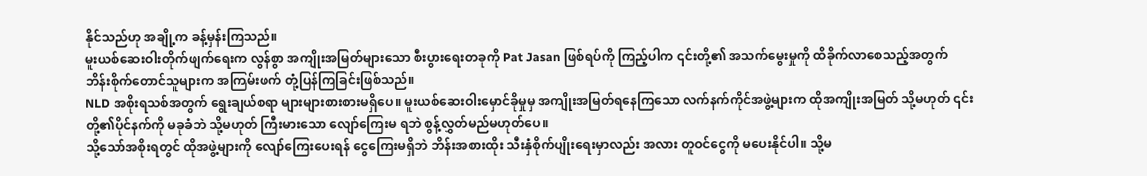နိုင်သည်ဟု အချို့က ခန့်မှန်းကြသည်။
မူးယစ်ဆေးဝါးတိုက်ဖျက်ရေးက လွန်စွာ အကျိုးအမြတ်များသော စီးပွားရေးတခုကို Pat Jasan ဖြစ်ရပ်ကို ကြည့်ပါက ၎င်းတို့၏ အသက်မွေးမှုကို ထိခိုက်လာစေသည့်အတွက် ဘိန်းစိုက်တောင်သူများက အကြမ်းဖက် တုံ့ပြန်ကြခြင်းဖြစ်သည်။
NLD အစိုးရသစ်အတွက် ရွေးချယ်စရာ များများစားစားမရှိပေ။ မူးယစ်ဆေးဝါးမှောင်ခိုမှုမှ အကျိုးအမြတ်ရနေကြသော လက်နက်ကိုင်အဖွဲ့များက ထိုအကျိုးအမြတ် သို့မဟုတ် ၎င်းတို့၏ပိုင်နက်ကို မခုခံဘဲ သို့မဟုတ် ကြီးမားသော လျော်ကြေးမ ရဘဲ စွန့်လွှတ်မည်မဟုတ်ပေ။
သို့သော်အစိုးရတွင် ထိုအဖွဲ့များကို လျော်ကြေးပေးရန် ငွေကြေးမရှိဘဲ ဘိန်းအစားထိုး သီးနှံစိုက်ပျိုးရေးမှာလည်း အလား တူဝင်ငွေကို မပေးနိုင်ပါ။ သို့မ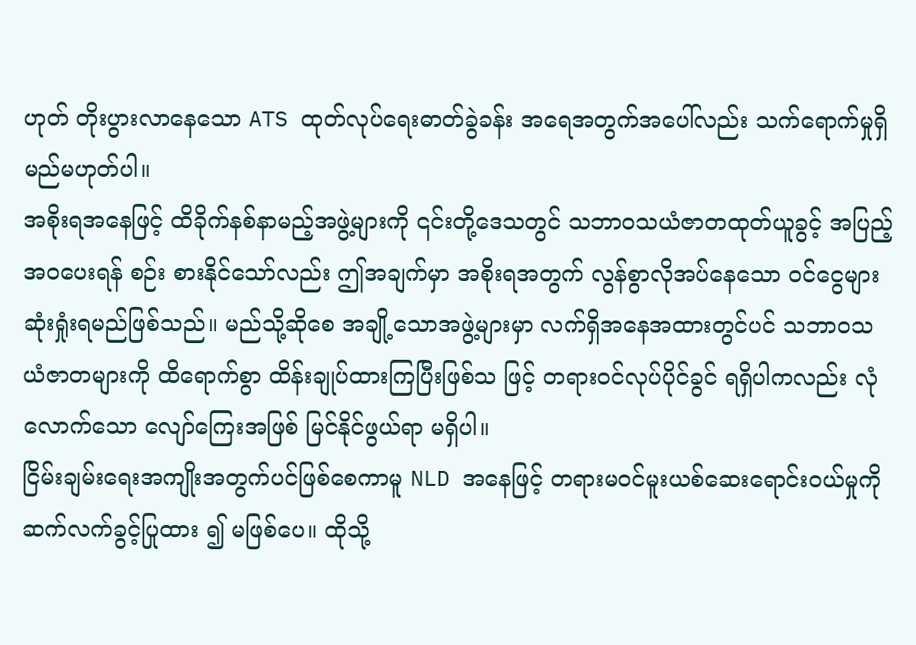ဟုတ် တိုးပွားလာနေသော ATS ထုတ်လုပ်ရေးဓာတ်ခွဲခန်း အရေအတွက်အပေါ်လည်း သက်ရောက်မှုရှိမည်မဟုတ်ပါ။
အစိုးရအနေဖြင့် ထိခိုက်နစ်နာမည့်အဖွဲ့များကို ၎င်းတို့ဒေသတွင် သဘာဝသယံဇာတထုတ်ယူခွင့် အပြည့်အဝပေးရန် စဉ်း စားနိုင်သော်လည်း ဤအချက်မှာ အစိုးရအတွက် လွန်စွာလိုအပ်နေသော ဝင်ငွေများ ဆုံးရှုံးရမည်ဖြစ်သည်။ မည်သို့ဆိုစေ အချို့သောအဖွဲ့များမှာ လက်ရှိအနေအထားတွင်ပင် သဘာဝသယံဇာတများကို ထိရောက်စွာ ထိန်းချုပ်ထားကြပြီးဖြစ်သ ဖြင့် တရားဝင်လုပ်ပိုင်ခွင် ရရှိပါကလည်း လုံလောက်သော လျော်ကြေးအဖြစ် မြင်နိုင်ဖွယ်ရာ မရှိပါ။
ငြိမ်းချမ်းရေးအကျိုးအတွက်ပင်ဖြစ်စေကာမူ NLD အနေဖြင့် တရားမဝင်မူးယစ်ဆေးရောင်းဝယ်မှုကို ဆက်လက်ခွင့်ပြုထား ၍ မဖြစ်ပေ။ ထိုသို့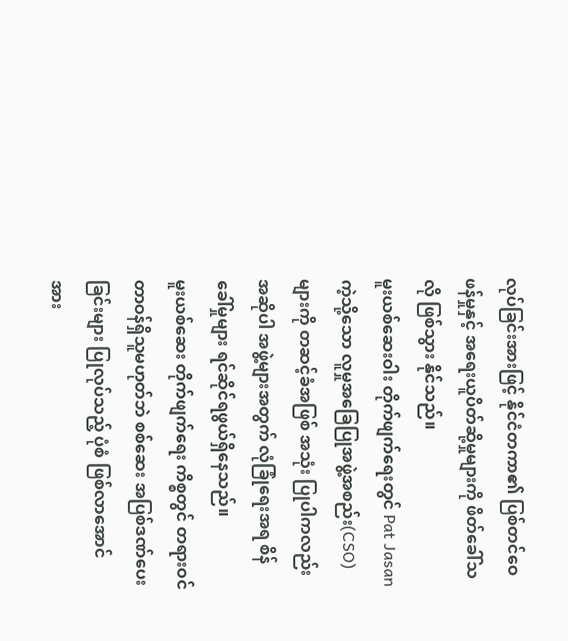လုပ်ခြင်းအားဖြင့် နိုင်ငံတကာ၏ ပြစ်တင်ဝေဖန်မှုနှင့် အရေးယူပိတ်ဆို့မှုများကို ဖိတ်ခေါ်သလို ဖြစ်သွား နိုင်သည်။
မူးယစ်ဆေးဝါး တိုက်ဖျက်ရေးတွင် Pat Jasan ကဲ့သို့သော လူမှုအခြေပြုအဖွဲ့အစည်း(CSO)များကို တဆင့်ခံအဖြစ် အသုံး ပြုပါကလည်း အဆိုပါ အဖွဲ့များအတွက် လုံခြုံရေးအရ စိန်ခေါ်မှုများ ရင်ဆိုင်ရဖွယ်ရှိနေသည်။
မူးယစ်ဆေး တိုက်ဖျက်ရေး ကိစ္စတွင် တရားဝင် တာဝန်ရှိသူမဟုတ်ဘဲ စစ်ဆေး အပြစ်ဒဏ်ပေးခြင်းများ ပြုလုပ်သည့် ပုံစံ ဖြစ်လာအောင် အား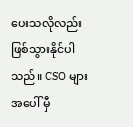ပေးသလိုလည်း ဖြစ်သွားနိုင်ပါသည်။ CSO များအပေါ် မှီ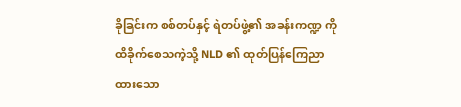ခိုခြင်းက စစ်တပ်နှင့် ရဲတပ်ဖွဲ့၏ အခန်းကဏ္ဍ ကို ထိခိုက်စေသကဲ့သို့ NLD ၏ ထုတ်ပြန်ကြေညာထားသော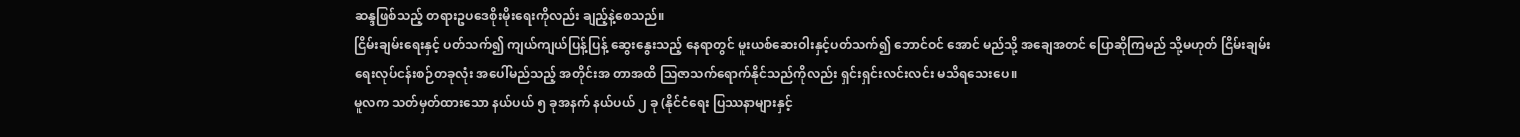ဆန္ဒဖြစ်သည့် တရားဥပဒေစိုးမိုးရေးကိုလည်း ချည့်နဲ့စေသည်။
ငြိမ်းချမ်းရေးနှင့် ပတ်သက်၍ ကျယ်ကျယ်ပြန့်ပြန့် ဆွေးနွေးသည့် နေရာတွင် မူးယစ်ဆေးဝါးနှင့်ပတ်သက်၍ ဘောင်ဝင် အောင် မည်သို့ အချေအတင် ပြောဆိုကြမည် သို့မဟုတ် ငြိမ်းချမ်းရေးလုပ်ငန်းစဉ်တခုလုံး အပေါ်မည်သည့် အတိုင်းအ တာအထိ သြဇာသက်ရောက်နိုင်သည်ကိုလည်း ရှင်းရှင်းလင်းလင်း မသိရသေးပေ။
မူလက သတ်မှတ်ထားသော နယ်ပယ် ၅ ခုအနက် နယ်ပယ် ၂ ခု (နိုင်ငံရေး ပြဿနာများနှင့်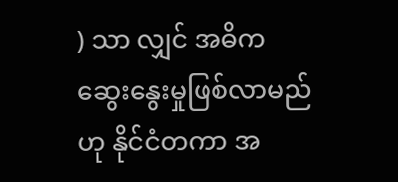) သာ လျှင် အဓိက ဆွေးနွေးမှုဖြစ်လာမည်ဟု နိုင်ငံတကာ အ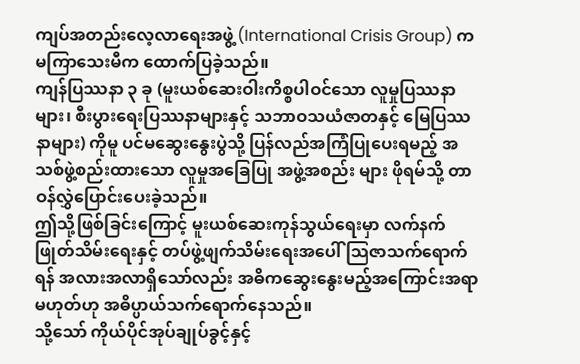ကျပ်အတည်းလေ့လာရေးအဖွဲ့ (International Crisis Group) က မကြာသေးမီက ထောက်ပြခဲ့သည်။
ကျန်ပြဿနာ ၃ ခု (မူးယစ်ဆေးဝါးကိစ္စပါဝင်သော လူမှုပြဿနာများ၊ စီးပွားရေးပြဿနာများနှင့် သဘာဝသယံဇာတနှင့် မြေပြဿနာများ) ကိုမူ ပင်မဆွေးနွေးပွဲသို့ ပြန်လည်အကြံပြုပေးရမည့် အသစ်ဖွဲ့စည်းထားသော လူမှုအခြေပြု အဖွဲ့အစည်း များ ဖိုရမ်သို့ တာဝန်လွှဲပြောင်းပေးခဲ့သည်။
ဤသို့ဖြစ်ခြင်းကြောင့် မူးယစ်ဆေးကုန်သွယ်ရေးမှာ လက်နက်ဖြုတ်သိမ်းရေးနှင့် တပ်ဖွဲ့ဖျက်သိမ်းရေးအပေါ် သြဇာသက်ရောက်ရန် အလားအလာရှိသော်လည်း အဓိကဆွေးနွေးမည့်အကြောင်းအရာမဟုတ်ဟု အဓိပ္ပာယ်သက်ရောက်နေသည်။
သို့သော် ကိုယ်ပိုင်အုပ်ချုပ်ခွင့်နှင့်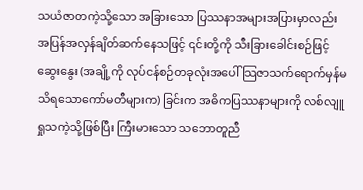သယံဇာတကဲ့သို့သော အခြားသော ပြဿနာအများအပြားမှာလည်း အပြန်အလှန်ချိတ်ဆက်နေသဖြင့် ၎င်းတို့ကို သီးခြားခေါင်းစဉ်ဖြင့်ဆွေးနွေး (အချို့ကို လုပ်ငန်စဉ်တခုလုံးအပေါ် သြဇာသက်ရောက်မှန်မသိရသောကော်မတီများက) ခြင်းက အဓိကပြဿနာများကို လစ်လျူရှုသကဲ့သို့ဖြစ်ပြီး ကြီးမားသော သဘောတူညီ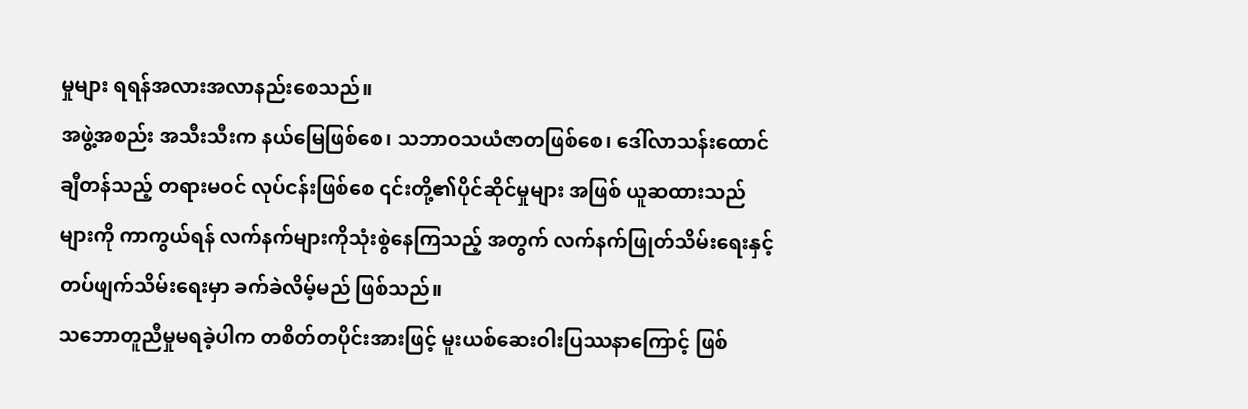မှုများ ရရန်အလားအလာနည်းစေသည်။
အဖွဲ့အစည်း အသီးသီးက နယ်မြေဖြစ်စေ၊ သဘာဝသယံဇာတဖြစ်စေ၊ ဒေါ်လာသန်းထောင်ချီတန်သည့် တရားမဝင် လုပ်ငန်းဖြစ်စေ ၎င်းတို့၏ပိုင်ဆိုင်မှုများ အဖြစ် ယူဆထားသည်များကို ကာကွယ်ရန် လက်နက်များကိုသုံးစွဲနေကြသည့် အတွက် လက်နက်ဖြုတ်သိမ်းရေးနှင့် တပ်ဖျက်သိမ်းရေးမှာ ခက်ခဲလိမ့်မည် ဖြစ်သည်။
သဘောတူညီမှုမရခဲ့ပါက တစိတ်တပိုင်းအားဖြင့် မူးယစ်ဆေးဝါးပြဿနာကြောင့် ဖြစ်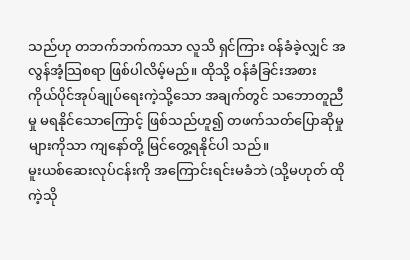သည်ဟု တဘက်ဘက်ကသာ လူသိ ရှင်ကြား ဝန်ခံခဲ့လျှင် အလွန်အံ့သြစရာ ဖြစ်ပါလိမ့်မည်။ ထိုသို့ ၀န်ခံခြင်းအစား ကိုယ်ပိုင်အုပ်ချုပ်ရေးကဲ့သို့သော အချက်တွင် သဘောတူညီမှု မရနိုင်သောကြောင့် ဖြစ်သည်ဟူ၍ တဖက်သတ်ပြောဆိုမှုများကိုသာ ကျနော်တို့ မြင်တွေ့ရနိုင်ပါ သည်။
မူးယစ်ဆေးလုပ်ငန်းကို အကြောင်းရင်းမခံဘဲ (သို့မဟုတ် ထိုကဲ့သို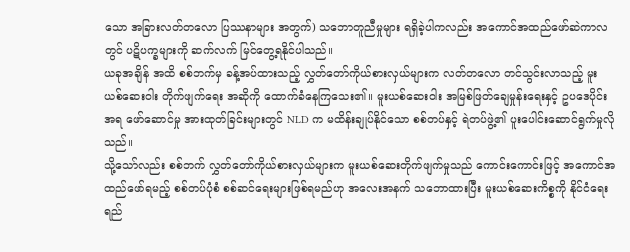သော အခြားလတ်တလော ပြဿနာများ အတွက်) သဘောတူညီမှုများ ရရှိခဲ့ပါကလည်း အကောင်အထည်ဖော်ဆဲကာလတွင် ပဋိပက္ခများကို ဆက်လက် မြင်တွေ့ရနိုင်ပါသည်။
ယခုအချိန် အထိ စစ်ဘက်မှ ခန့်အပ်ထားသည့် လွှတ်တော်ကိုယ်စားလှယ်များက လတ်တလော တင်သွင်းလာသည့် မူး ယစ်ဆေးဝါး တိုက်ဖျက်ရေး အဆိုကို ထောက်ခံနေကြသေး၏။ မူးယစ်ဆေးဝါး အမြစ်ဖြတ်ချေမှုန်းရေးနှင့် ဥပဒေပိုင်းအရ ဖော်ဆောင်မှု အားထုတ်ခြင်းများတွင် NLD က မထိန်းချုပ်နိုင်သော စစ်တပ်နှင့် ရဲတပ်ဖွဲ့၏ ပူးပေါင်းဆောင်ရွက်မှုလိုသည်။
သို့သော်လည်း စစ်ဘက် လွှတ်တော်ကိုယ်စားလှယ်များက မူးယစ်ဆေးတိုက်ဖျက်မှုသည် ကောင်းကောင်းဖြင့် အကောင်အထည်ဖော်ရမည့် စစ်တပ်ပုံစံ စစ်ဆင်ရေးများဖြစ်ရမည်ဟု အလေးအနက် သဘောထားပြီး မူးယစ်ဆေးကိစ္စကို နိုင်ငံရေး ရည်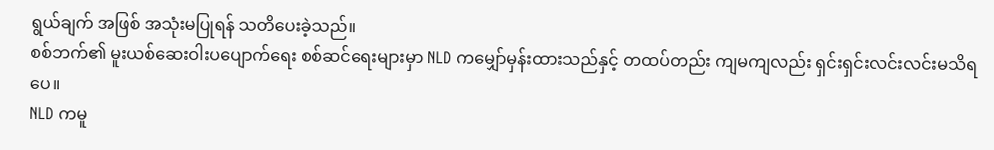ရွယ်ချက် အဖြစ် အသုံးမပြုရန် သတိပေးခဲ့သည်။
စစ်ဘက်၏ မူးယစ်ဆေးဝါးပပျောက်ရေး စစ်ဆင်ရေးများမှာ NLD ကမျှော်မှန်းထားသည်နှင့် တထပ်တည်း ကျမကျလည်း ရှင်းရှင်းလင်းလင်းမသိရပေ။
NLD ကမူ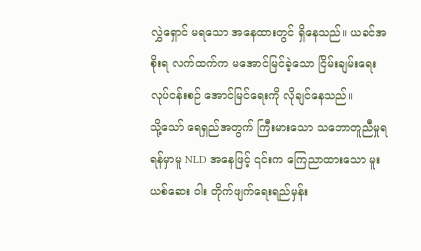လွှဲရှောင် မရသော အနေထားတွင် ရှိနေသည်။ ယခင်အစိုးရ လက်ထက်က မအောင်မြင်ခဲ့သော ငြိမ်းချမ်းရေး လုပ်ငန်းစဉ် အောင်မြင်ရေးကို လိုချင်နေသည်။
သို့သော် ရေရှည်အတွက် ကြီးမားသော သဘောတူညီမှုရရန်မှာမူ NLD အနေဖြင့် ၎င်းက ကြေညာထားသော မူးယစ်ဆေး ဝါး တိုက်ဖျက်ရေးရည်မှန်း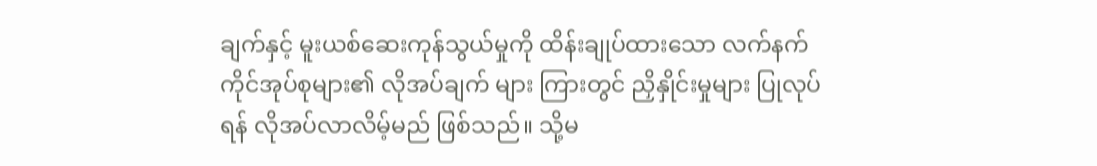ချက်နှင့် မူးယစ်ဆေးကုန်သွယ်မှုကို ထိန်းချုပ်ထားသော လက်နက်ကိုင်အုပ်စုများ၏ လိုအပ်ချက် များ ကြားတွင် ညှိနှိုင်းမှုများ ပြုလုပ်ရန် လိုအပ်လာလိမ့်မည် ဖြစ်သည်။ သို့မ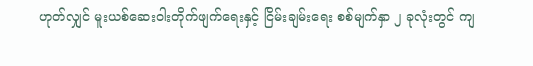ဟုတ်လျှင် မူးယစ်ဆေးဝါးတိုက်ဖျက်ရေးနှင့် ငြိမ်းချမ်းရေး စစ်မျက်နှာ ၂ ခုလုံးတွင် ကျ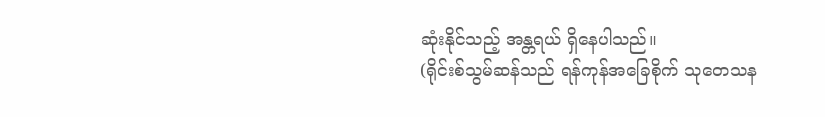ဆုံးနိုင်သည့် အန္တရယ် ရှိနေပါသည်။
(ရိုင်းစ်သွမ်ဆန်သည် ရန်ကုန်အခြေစိုက် သုတေသန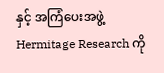နှင့် အကြံပေးအဖွဲ့ Hermitage Research ကို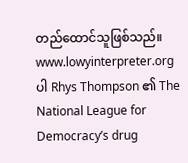တည်ထောင်သူဖြစ်သည်။ www.lowyinterpreter.org ပါ Rhys Thompson ၏ The National League for Democracy’s drug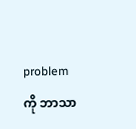problem ကို ဘာသာ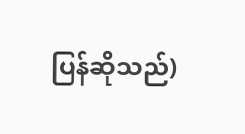ပြန်ဆိုသည်)